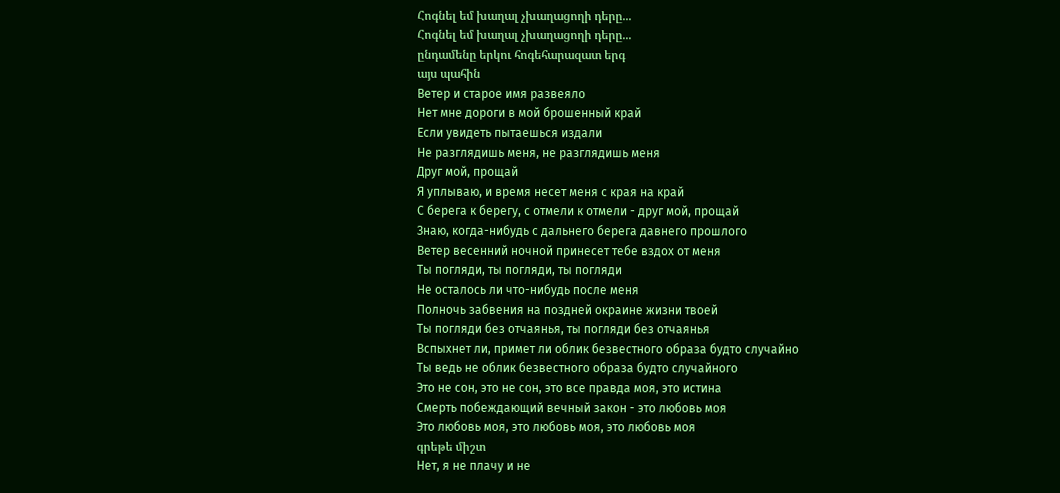Հոգնել եմ խաղալ չխաղացողի դերը...
Հոգնել եմ խաղալ չխաղացողի դերը...
ընդամենը երկու հոգեհարազատ երգ
այս պահին
Ветер и старое имя развеяло
Нет мне дороги в мой брошенный край
Если увидеть пытаешься издали
Не разглядишь меня, не разглядишь меня
Друг мой, прощай
Я уплываю, и время несет меня с края на край
С берега к берегу, с отмели к отмели - друг мой, прощай
Знаю, когда-нибудь с дальнего берега давнего прошлого
Ветер весенний ночной принесет тебе вздох от меня
Ты погляди, ты погляди, ты погляди
Не осталось ли что-нибудь после меня
Полночь забвения на поздней окраине жизни твоей
Ты погляди без отчаянья, ты погляди без отчаянья
Вспыхнет ли, примет ли облик безвестного образа будто случайно
Ты ведь не облик безвестного образа будто случайного
Это не сон, это не сон, это все правда моя, это истина
Смерть побеждающий вечный закон - это любовь моя
Это любовь моя, это любовь моя, это любовь моя
գրեթե միշտ
Нет, я не плачу и не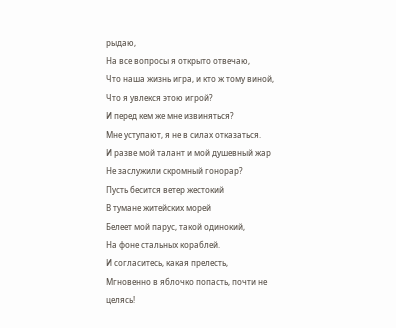рыдаю,
На все вопросы я открыто отвечаю,
Что наша жизнь игра, и кто ж тому виной,
Что я увлекся этою игрой?
И перед кем же мне извиняться?
Мне уступают, я не в силах отказаться.
И разве мой талант и мой душевный жар
Не заслужили скромный гонорар?
Пусть бесится ветер жестокий
В тумане житейских морей
Белеет мой парус, такой одинокий,
На фоне стальных кораблей.
И согласитесь, какая прелесть,
Мгновенно в яблочко попасть, почти не целясь!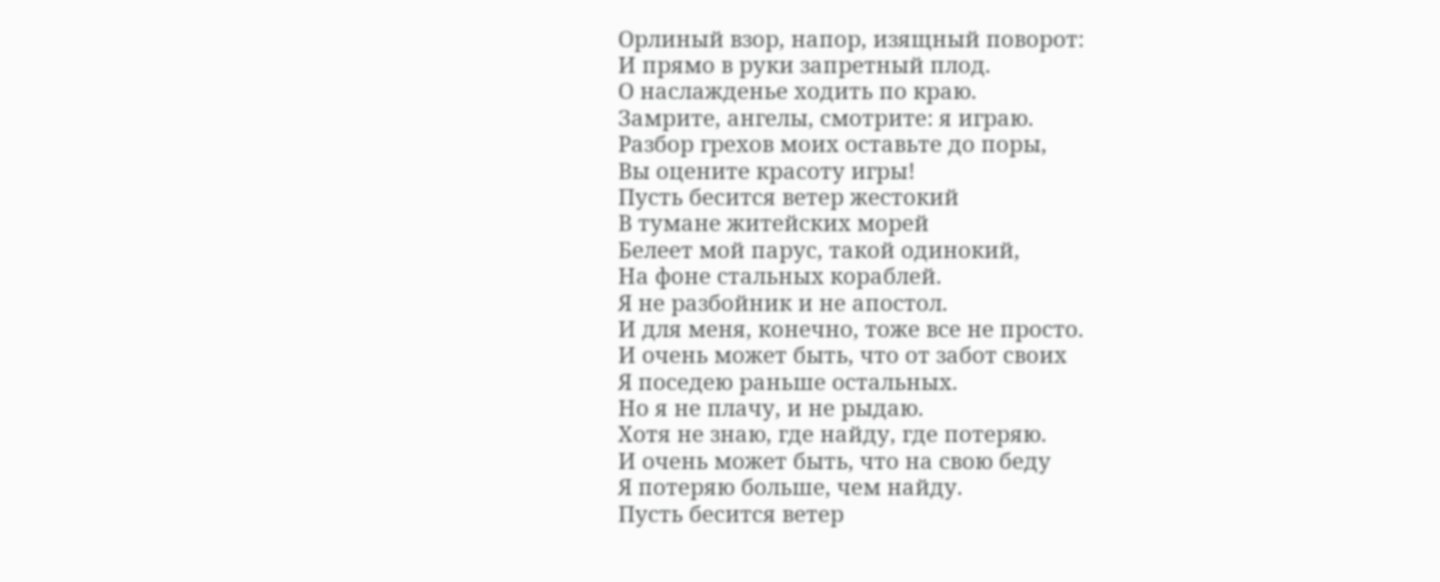Орлиный взор, напор, изящный поворот:
И прямо в руки запретный плод.
О наслажденье ходить по краю.
Замрите, ангелы, смотрите: я играю.
Разбор грехов моих оставьте до поры,
Вы оцените красоту игры!
Пусть бесится ветер жестокий
В тумане житейских морей
Белеет мой парус, такой одинокий,
На фоне стальных кораблей.
Я не разбойник и не апостол.
И для меня, конечно, тоже все не просто.
И очень может быть, что от забот своих
Я поседею раньше остальных.
Но я не плачу, и не рыдаю.
Хотя не знаю, где найду, где потеряю.
И очень может быть, что на свою беду
Я потеряю больше, чем найду.
Пусть бесится ветер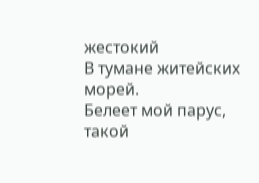жестокий
В тумане житейских морей.
Белеет мой парус, такой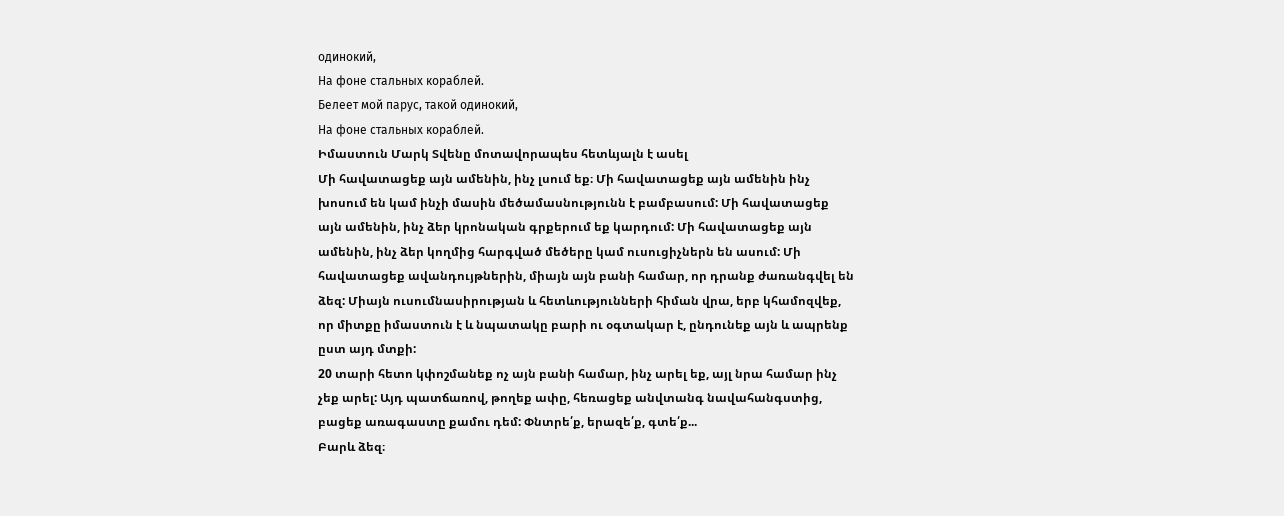одинокий,
На фоне стальных кораблей.
Белеет мой парус, такой одинокий,
На фоне стальных кораблей.
Իմաստուն Մարկ Տվենը մոտավորապես հետևյալն է ասել
Մի հավատացեք այն ամենին, ինչ լսում եք։ Մի հավատացեք այն ամենին ինչ խոսում են կամ ինչի մասին մեծամասնությունն է բամբասում: Մի հավատացեք այն ամենին, ինչ ձեր կրոնական գրքերում եք կարդում: Մի հավատացեք այն ամենին, ինչ ձեր կողմից հարգված մեծերը կամ ուսուցիչներն են ասում: Մի հավատացեք ավանդույթներին, միայն այն բանի համար, որ դրանք ժառանգվել են ձեզ: Միայն ուսումնասիրության և հետևությունների հիման վրա, երբ կհամոզվեք, որ միտքը իմաստուն է և նպատակը բարի ու օգտակար է, ընդունեք այն և ապրենք ըստ այդ մտքի:
20 տարի հետո կփոշմանեք ոչ այն բանի համար, ինչ արել եք, այլ նրա համար ինչ չեք արել: Այդ պատճառով, թողեք ափը, հեռացեք անվտանգ նավահանգստից, բացեք առագաստը քամու դեմ: Փնտրե՛ք, երազե՛ք, գտե՛ք...
Բարև ձեզ։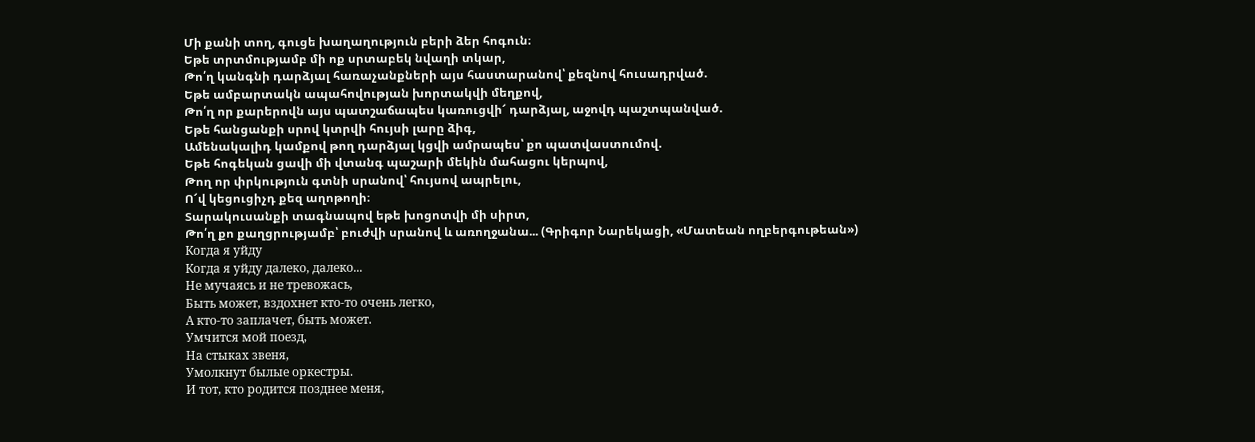Մի քանի տող, գուցե խաղաղություն բերի ձեր հոգուն։
Եթե տրտմությամբ մի ոք սրտաբեկ նվաղի տկար,
Թո՛ղ կանգնի դարձյալ հառաչանքների այս հաստարանով՝ քեզնով հուսադրված.
Եթե ամբարտակն ապահովության խորտակվի մեղքով,
Թո՛ղ որ քարերովն այս պատշաճապես կառուցվի՜ դարձյալ, աջովդ պաշտպանված.
Եթե հանցանքի սրով կտրվի հույսի լարը ձիգ,
Ամենակալիդ կամքով թող դարձյալ կցվի ամրապես՝ քո պատվաստումով.
Եթե հոգեկան ցավի մի վտանգ պաշարի մեկին մահացու կերպով,
Թող որ փրկություն գտնի սրանով՝ հույսով ապրելու,
Ո՜վ կեցուցիչդ քեզ աղոթողի։
Տարակուսանքի տագնապով եթե խոցոտվի մի սիրտ,
Թո՛ղ քո քաղցրությամբ՝ բուժվի սրանով և առողջանա... (Գրիգոր Նարեկացի, «Մատեան ողբերգութեան»)
Когда я уйду
Когда я уйду далеко, далеко...
Не мучаясь и не тревожась,
Быть может, вздохнет кто-то очень легко,
А кто-то заплачет, быть может.
Умчится мой поезд,
На стыках звеня,
Умолкнут былые оркестры.
И тот, кто родится позднее меня,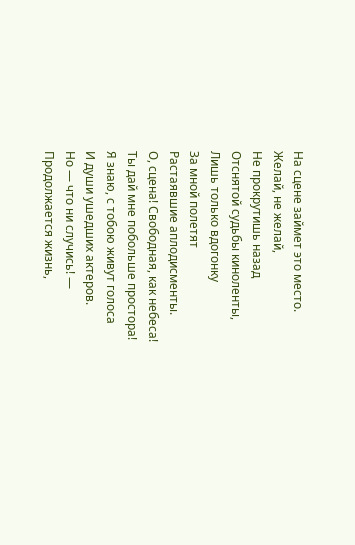На сцене займет это место.
Желай, не желай,
Не прокрутишь назад
Отснятой судьбы киноленты,
Лишь только вдогонку
За мной полетят
Растаявшие аплодисменты.
О, сцена! Свободная, как небеса!
Ты дай мне побольше простора!
Я знаю, с тобою живут голоса
И души ушедших актеров.
Но — что ни случись! —
Продолжается жизнь,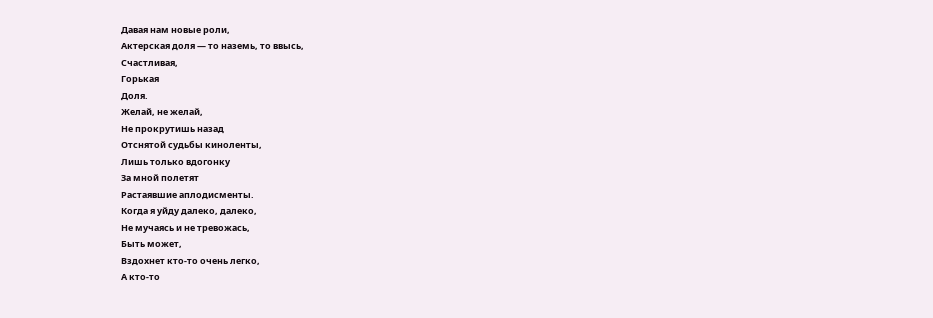Давая нам новые роли,
Актерская доля — то наземь, то ввысь,
Счастливая,
Горькая
Доля.
Желай, не желай,
Не прокрутишь назад
Отснятой судьбы киноленты,
Лишь только вдогонку
За мной полетят
Растаявшие аплодисменты.
Когда я уйду далеко, далеко,
Не мучаясь и не тревожась,
Быть может,
Вздохнет кто-то очень легко,
А кто-то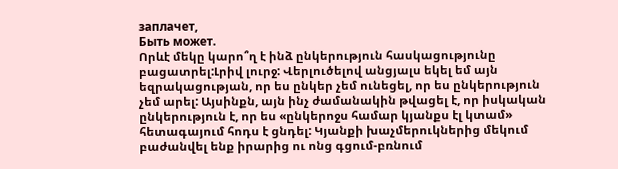заплачет,
Быть может.
Որևէ մեկը կարո՞ղ է ինձ ընկերություն հասկացությունը բացատրել:Լրիվ լուրջ: Վերլուծելով անցյալս եկել եմ այն եզրակացության, որ ես ընկեր չեմ ունեցել, որ ես ընկերություն չեմ արել: Այսինքն, այն ինչ ժամանակին թվացել է, որ իսկական ընկերություն է, որ ես «ընկերոջս համար կյանքս էլ կտամ» հետագայում հոդս է ցնդել: Կյանքի խաչմերուկներից մեկում բաժանվել ենք իրարից ու ոնց գցում-բռնում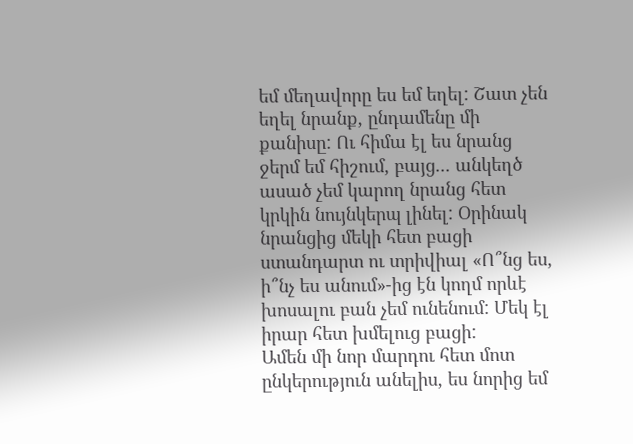եմ մեղավորը ես եմ եղել: Շատ չեն եղել նրանք, ընդամենը մի քանիսը: Ու հիմա էլ ես նրանց ջերմ եմ հիշում, բայց... անկեղծ ասած չեմ կարող նրանց հետ կրկին նույնկերպ լինել: Օրինակ նրանցից մեկի հետ բացի ստանդարտ ու տրիվիալ «Ո՞նց ես, ի՞նչ ես անում»-ից էն կողմ որևէ խոսալու բան չեմ ունենում: Մեկ էլ իրար հետ խմելուց բացի:
Ամեն մի նոր մարդու հետ մոտ ընկերություն անելիս, ես նորից եմ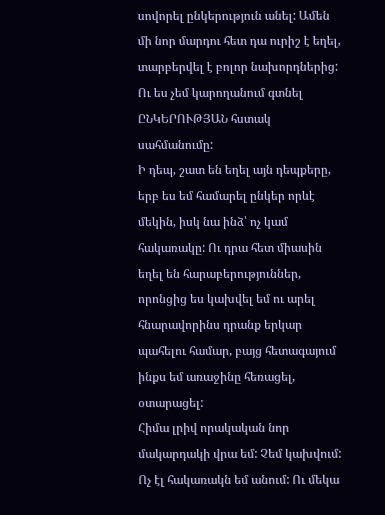սովորել ընկերություն անել: Ամեն մի նոր մարդու հետ դա ուրիշ է եղել, տարբերվել է բոլոր նախորդներից: Ու ես չեմ կարողանում գտնել ԸՆԿԵՐՈՒԹՅԱՆ հստակ սահմանումը:
Ի դեպ, շատ են եղել այն դեպքերը, երբ ես եմ համարել ընկեր որևէ մեկին, իսկ նա ինձ՝ ոչ կամ հակառակը: Ու դրա հետ միասին եղել են հարաբերություններ, որոնցից ես կախվել եմ ու արել հնարավորինս դրանք երկար պահելու համար, բայց հետագայում ինքս եմ առաջինը հեռացել, օտարացել:
Հիմա լրիվ որակական նոր մակարդակի վրա եմ: Չեմ կախվում: Ոչ էլ հակառակն եմ անում: Ու մեկա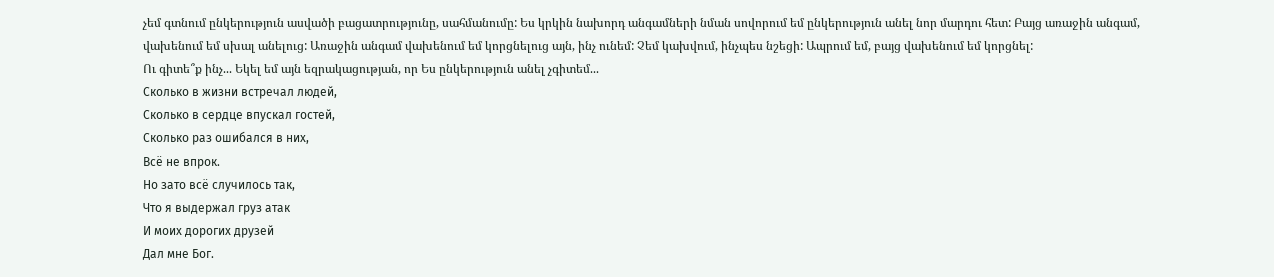չեմ գտնում ընկերություն ասվածի բացատրությունը, սահմանումը: Ես կրկին նախորդ անգամների նման սովորում եմ ընկերություն անել նոր մարդու հետ: Բայց առաջին անգամ, վախենում եմ սխալ անելուց: Առաջին անգամ վախենում եմ կորցնելուց այն, ինչ ունեմ: Չեմ կախվում, ինչպես նշեցի: Ապրում եմ, բայց վախենում եմ կորցնել:
Ու գիտե՞ք ինչ... Եկել եմ այն եզրակացության, որ Ես ընկերություն անել չգիտեմ...
Сколько в жизни встречал людей,
Сколько в сердце впускал гостей,
Сколько раз ошибался в них,
Всё не впрок.
Но зато всё случилось так,
Что я выдержал груз атак
И моих дорогих друзей
Дал мне Бог.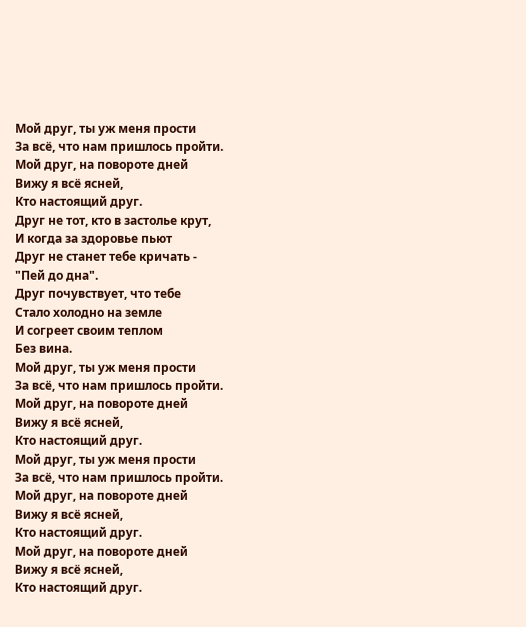Мой друг, ты уж меня прости
За всё, что нам пришлось пройти.
Мой друг, на повороте дней
Вижу я всё ясней,
Кто настоящий друг.
Друг не тот, кто в застолье крут,
И когда за здоровье пьют
Друг не станет тебе кричать -
"Пей до дна".
Друг почувствует, что тебе
Стало холодно на земле
И согреет своим теплом
Без вина.
Мой друг, ты уж меня прости
За всё, что нам пришлось пройти.
Мой друг, на повороте дней
Вижу я всё ясней,
Кто настоящий друг.
Мой друг, ты уж меня прости
За всё, что нам пришлось пройти.
Мой друг, на повороте дней
Вижу я всё ясней,
Кто настоящий друг.
Мой друг, на повороте дней
Вижу я всё ясней,
Кто настоящий друг.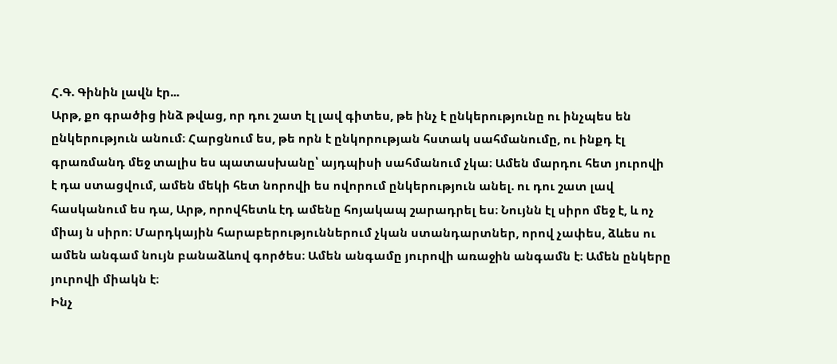Հ.Գ. Գինին լավն էր...
Արթ, քո գրածից ինձ թվաց, որ դու շատ էլ լավ գիտես, թե ինչ է ընկերությունը ու ինչպես են ընկերություն անում։ Հարցնում ես, թե որն է ընկորության հստակ սահմանումը, ու ինքդ էլ գրառմանդ մեջ տալիս ես պատասխանը՝ այդպիսի սահմանում չկա։ Ամեն մարդու հետ յուրովի է դա ստացվում, ամեն մեկի հետ նորովի ես ովորում ընկերություն անել. ու դու շատ լավ հասկանում ես դա, Արթ, որովհետև էդ ամենը հոյակապ շարադրել ես։ Նույնն էլ սիրո մեջ է, և ոչ միայ ն սիրո։ Մարդկային հարաբերություններում չկան ստանդարտներ, որով չափես, ձևես ու ամեն անգամ նույն բանաձևով գործես։ Ամեն անգամը յուրովի առաջին անգամն է։ Ամեն ընկերը յուրովի միակն է։
Ինչ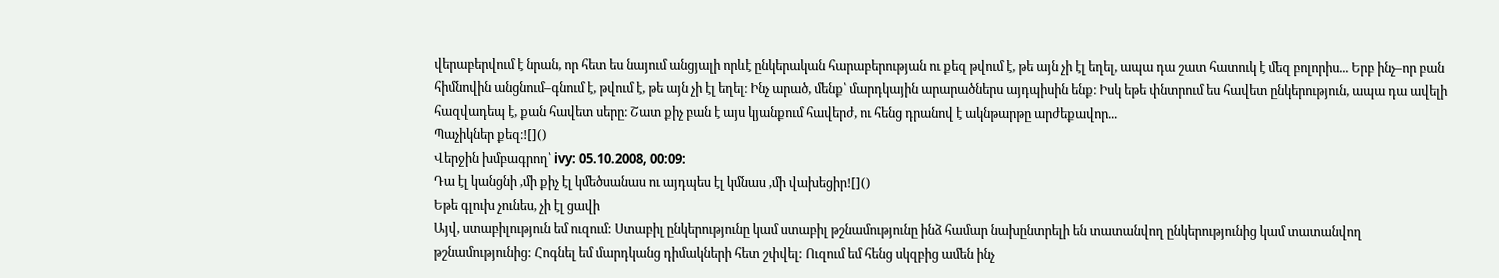վերաբերվում է նրան, որ հետ ես նայում անցյալի որևէ ընկերական հարաբերության ու քեզ թվում է, թե այն չի էլ եղել, ապա դա շատ հատուկ է մեզ բոլորիս... Երբ ինչ–որ բան հիմնովին անցնում–գնում է, թվում է, թե այն չի էլ եղել։ Ինչ արած, մենք՝ մարդկային արարածներս այդպիսին ենք։ Իսկ եթե փնտրում ես հավետ ընկերություն, ապա դա ավելի հազվադեպ է, քան հավետ սերը։ Շատ քիչ բան է այս կյանքում հավերժ, ու հենց դրանով է ակնթարթը արժեքավոր...
Պաչիկներ քեզ։![]()
Վերջին խմբագրող՝ ivy: 05.10.2008, 00:09:
Դա էլ կանցնի ,մի քիչ էլ կմեծսանաս ու այդպես էլ կմնաս ,մի վախեցիր![]()
Եթե գլուխ չունես, չի էլ ցավի
Այվ, ստաբիլություն եմ ուզում: Ստաբիլ ընկերությունը կամ ստաբիլ թշնամությունը ինձ համար նախընտրելի են տատանվող ընկերությունից կամ տատանվող թշնամությունից: Հոգնել եմ մարդկանց դիմակների հետ շփվել: Ուզում եմ հենց սկզբից ամեն ինչ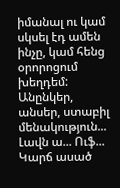իմանալ ու կամ սկսել էդ ամեն ինչը, կամ հենց օրորոցում խեղդեմ:
Անընկեր, անսեր, ստաբիլ մենակություն... Լավն ա... Ուֆ... Կարճ ասած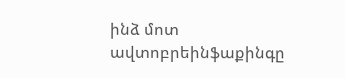ինձ մոտ ավտոբրեինֆաքինգը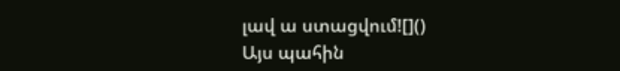լավ ա ստացվում![]()
Այս պահին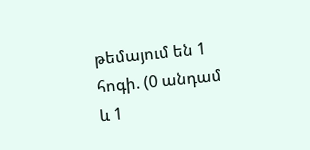թեմայում են 1 հոգի. (0 անդամ և 1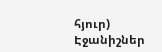հյուր)
Էջանիշներ